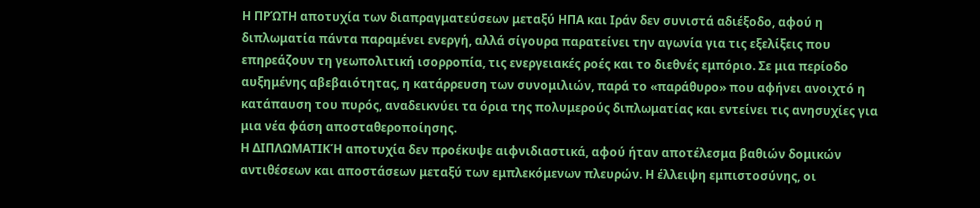Η ΠΡΏΤΗ αποτυχία των διαπραγματεύσεων μεταξύ ΗΠΑ και Ιράν δεν συνιστά αδιέξοδο, αφού η διπλωματία πάντα παραμένει ενεργή, αλλά σίγουρα παρατείνει την αγωνία για τις εξελίξεις που επηρεάζουν τη γεωπολιτική ισορροπία, τις ενεργειακές ροές και το διεθνές εμπόριο. Σε μια περίοδο αυξημένης αβεβαιότητας, η κατάρρευση των συνομιλιών, παρά το «παράθυρο» που αφήνει ανοιχτό η κατάπαυση του πυρός, αναδεικνύει τα όρια της πολυμερούς διπλωματίας και εντείνει τις ανησυχίες για μια νέα φάση αποσταθεροποίησης.
Η ΔΙΠΛΩΜΑΤΙΚΉ αποτυχία δεν προέκυψε αιφνιδιαστικά, αφού ήταν αποτέλεσμα βαθιών δομικών αντιθέσεων και αποστάσεων μεταξύ των εμπλεκόμενων πλευρών. Η έλλειψη εμπιστοσύνης, οι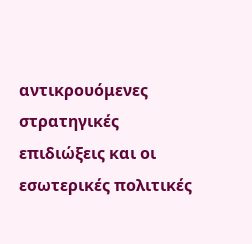αντικρουόμενες στρατηγικές επιδιώξεις και οι εσωτερικές πολιτικές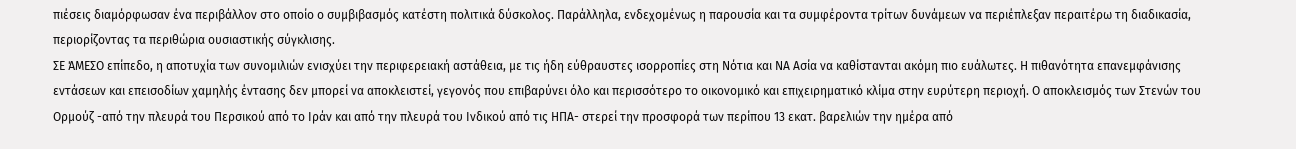πιέσεις διαμόρφωσαν ένα περιβάλλον στο οποίο ο συμβιβασμός κατέστη πολιτικά δύσκολος. Παράλληλα, ενδεχομένως η παρουσία και τα συμφέροντα τρίτων δυνάμεων να περιέπλεξαν περαιτέρω τη διαδικασία, περιορίζοντας τα περιθώρια ουσιαστικής σύγκλισης.
ΣΕ ΆΜΕΣΟ επίπεδο, η αποτυχία των συνομιλιών ενισχύει την περιφερειακή αστάθεια, με τις ήδη εύθραυστες ισορροπίες στη Νότια και ΝΑ Ασία να καθίστανται ακόμη πιο ευάλωτες. Η πιθανότητα επανεμφάνισης εντάσεων και επεισοδίων χαμηλής έντασης δεν μπορεί να αποκλειστεί, γεγονός που επιβαρύνει όλο και περισσότερο το οικονομικό και επιχειρηματικό κλίμα στην ευρύτερη περιοχή. Ο αποκλεισμός των Στενών του Ορμούζ -από την πλευρά του Περσικού από το Ιράν και από την πλευρά του Ινδικού από τις ΗΠΑ- στερεί την προσφορά των περίπου 13 εκατ. βαρελιών την ημέρα από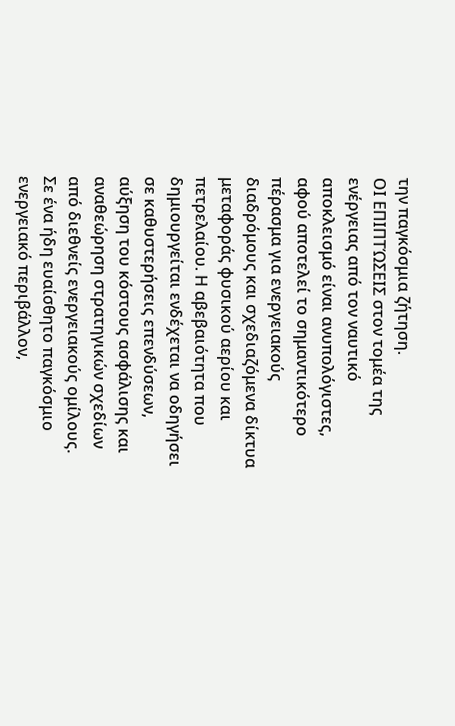την παγκόσμια ζήτηση.
ΟΙ ΕΠΙΠΤΏΣΕΙΣ στον τομέα της ενέργειας από τον ναυτικό αποκλεισμό είναι ανυπολόγιστες, αφού αποτελεί το σημαντικότερο πέρασμα για ενεργειακούς διαδρόμους και σχεδιαζόμενα δίκτυα μεταφοράς φυσικού αερίου και πετρελαίου. Η αβεβαιότητα που δημιουργείται ενδέχεται να οδηγήσει σε καθυστερήσεις επενδύσεων, αύξηση του κόστους ασφάλισης και αναθεώρηση στρατηγικών σχεδίων από διεθνείς ενεργειακούς ομίλους. Σε ένα ήδη ευαίσθητο παγκόσμιο ενεργειακό περιβάλλον,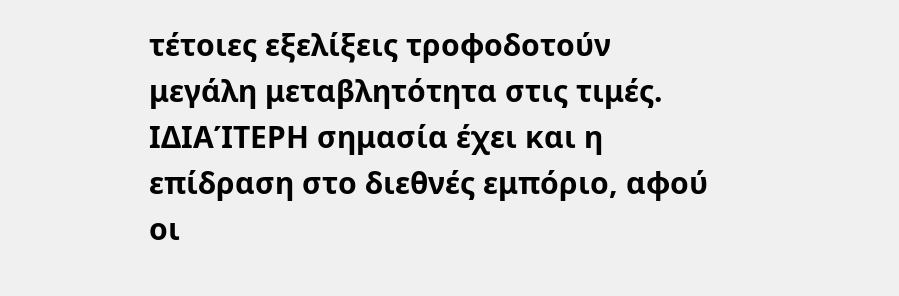τέτοιες εξελίξεις τροφοδοτούν μεγάλη μεταβλητότητα στις τιμές.
ΙΔΙΑΊΤΕΡΗ σημασία έχει και η επίδραση στο διεθνές εμπόριο, αφού οι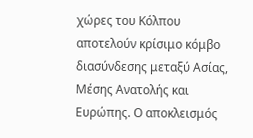χώρες του Κόλπου αποτελούν κρίσιμο κόμβο διασύνδεσης μεταξύ Ασίας, Μέσης Ανατολής και Ευρώπης. Ο αποκλεισμός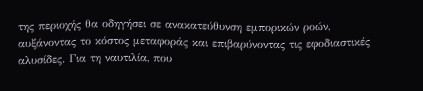της περιοχής θα οδηγήσει σε ανακατεύθυνση εμπορικών ροών, αυξάνοντας το κόστος μεταφοράς και επιβαρύνοντας τις εφοδιαστικές αλυσίδες. Για τη ναυτιλία, που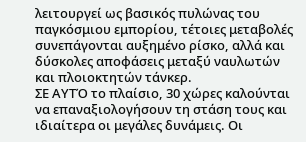λειτουργεί ως βασικός πυλώνας του παγκόσμιου εμπορίου, τέτοιες μεταβολές συνεπάγονται αυξημένο ρίσκο, αλλά και δύσκολες αποφάσεις μεταξύ ναυλωτών και πλοιοκτητών τάνκερ.
ΣΕ ΑΥΤΌ το πλαίσιο, 30 χώρες καλούνται να επαναξιολογήσουν τη στάση τους και ιδιαίτερα οι μεγάλες δυνάμεις. Οι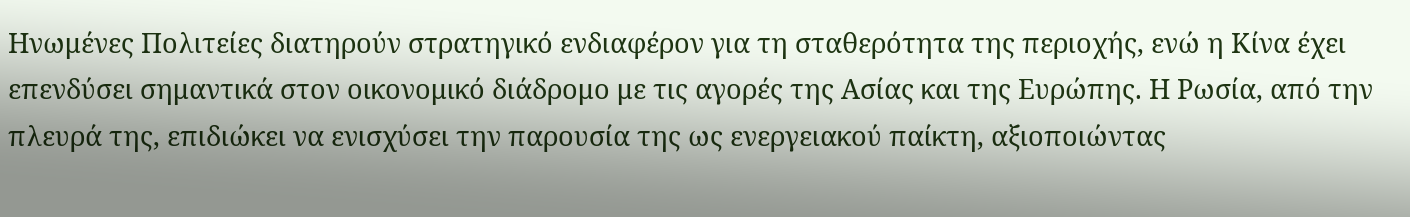Ηνωμένες Πολιτείες διατηρούν στρατηγικό ενδιαφέρον για τη σταθερότητα της περιοχής, ενώ η Κίνα έχει επενδύσει σημαντικά στον οικονομικό διάδρομο με τις αγορές της Ασίας και της Ευρώπης. Η Ρωσία, από την πλευρά της, επιδιώκει να ενισχύσει την παρουσία της ως ενεργειακού παίκτη, αξιοποιώντας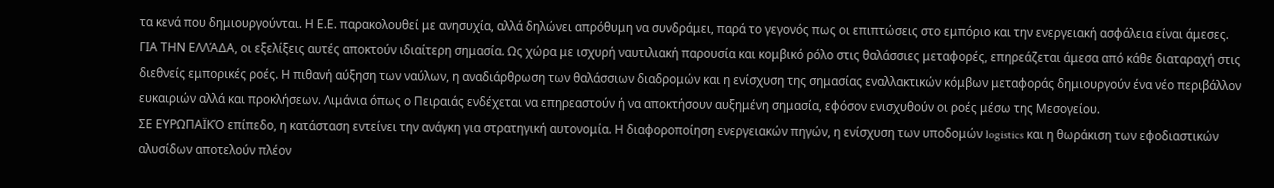τα κενά που δημιουργούνται. Η Ε.Ε. παρακολουθεί με ανησυχία, αλλά δηλώνει απρόθυμη να συνδράμει, παρά το γεγονός πως οι επιπτώσεις στο εμπόριο και την ενεργειακή ασφάλεια είναι άμεσες.
ΓΙΑ ΤΗΝ ΕΛΛΆΔΑ, οι εξελίξεις αυτές αποκτούν ιδιαίτερη σημασία. Ως χώρα με ισχυρή ναυτιλιακή παρουσία και κομβικό ρόλο στις θαλάσσιες μεταφορές, επηρεάζεται άμεσα από κάθε διαταραχή στις διεθνείς εμπορικές ροές. Η πιθανή αύξηση των ναύλων, η αναδιάρθρωση των θαλάσσιων διαδρομών και η ενίσχυση της σημασίας εναλλακτικών κόμβων μεταφοράς δημιουργούν ένα νέο περιβάλλον ευκαιριών αλλά και προκλήσεων. Λιμάνια όπως ο Πειραιάς ενδέχεται να επηρεαστούν ή να αποκτήσουν αυξημένη σημασία, εφόσον ενισχυθούν οι ροές μέσω της Μεσογείου.
ΣΕ ΕΥΡΩΠΑΪΚΌ επίπεδο, η κατάσταση εντείνει την ανάγκη για στρατηγική αυτονομία. Η διαφοροποίηση ενεργειακών πηγών, η ενίσχυση των υποδομών logistics και η θωράκιση των εφοδιαστικών αλυσίδων αποτελούν πλέον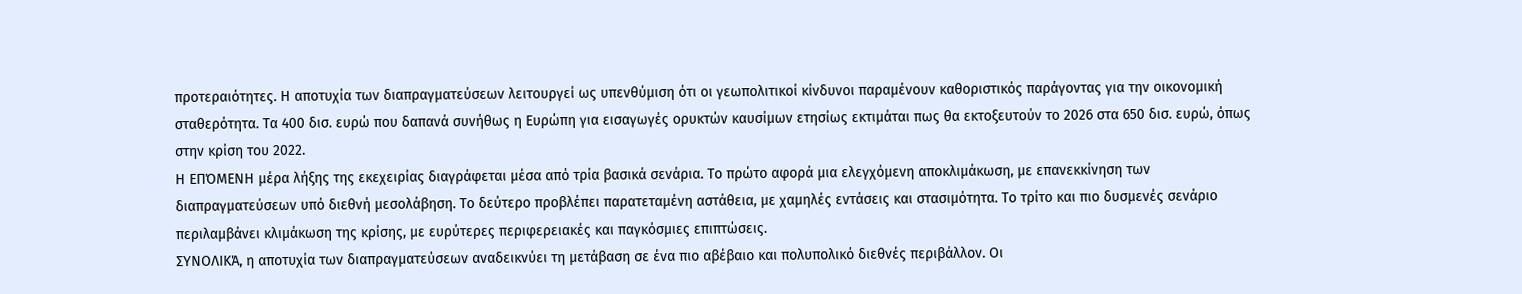προτεραιότητες. Η αποτυχία των διαπραγματεύσεων λειτουργεί ως υπενθύμιση ότι οι γεωπολιτικοί κίνδυνοι παραμένουν καθοριστικός παράγοντας για την οικονομική σταθερότητα. Τα 400 δισ. ευρώ που δαπανά συνήθως η Ευρώπη για εισαγωγές ορυκτών καυσίμων ετησίως εκτιμάται πως θα εκτοξευτούν το 2026 στα 650 δισ. ευρώ, όπως στην κρίση του 2022.
Η ΕΠΌΜΕΝΗ μέρα λήξης της εκεχειρίας διαγράφεται μέσα από τρία βασικά σενάρια. Το πρώτο αφορά μια ελεγχόμενη αποκλιμάκωση, με επανεκκίνηση των διαπραγματεύσεων υπό διεθνή μεσολάβηση. Το δεύτερο προβλέπει παρατεταμένη αστάθεια, με χαμηλές εντάσεις και στασιμότητα. Το τρίτο και πιο δυσμενές σενάριο περιλαμβάνει κλιμάκωση της κρίσης, με ευρύτερες περιφερειακές και παγκόσμιες επιπτώσεις.
ΣΥΝΟΛΙΚΆ, η αποτυχία των διαπραγματεύσεων αναδεικνύει τη μετάβαση σε ένα πιο αβέβαιο και πολυπολικό διεθνές περιβάλλον. Οι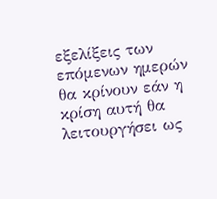εξελίξεις των επόμενων ημερών θα κρίνουν εάν η κρίση αυτή θα λειτουργήσει ως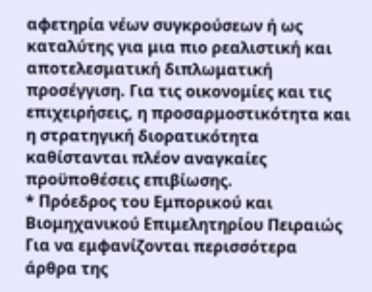αφετηρία νέων συγκρούσεων ή ως καταλύτης για μια πιο ρεαλιστική και αποτελεσματική διπλωματική προσέγγιση. Για τις οικονομίες και τις επιχειρήσεις, η προσαρμοστικότητα και η στρατηγική διορατικότητα καθίστανται πλέον αναγκαίες προϋποθέσεις επιβίωσης.
* Πρόεδρος του Εμπορικού και Βιομηχανικού Επιμελητηρίου Πειραιώς
Για να εμφανίζονται περισσότερα άρθρα της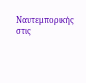Ναυτεμπορικής στις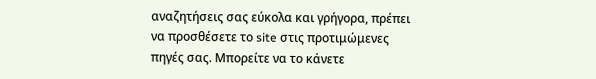αναζητήσεις σας εύκολα και γρήγορα, πρέπει να προσθέσετε το site στις προτιμώμενες πηγές σας. Μπορείτε να το κάνετε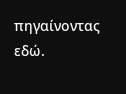πηγαίνοντας εδώ.